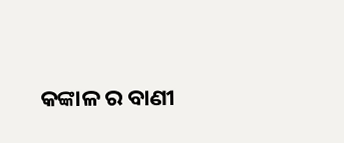କଙ୍କାଳ ର ବାଣୀ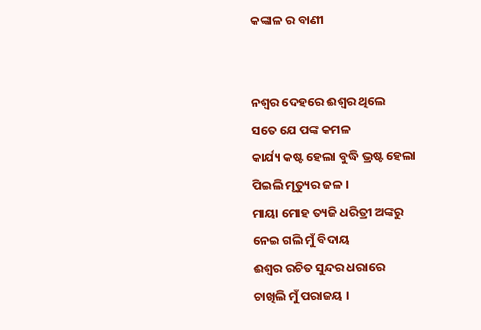କଙ୍କାଳ ର ବାଣୀ


ନଶ୍ବର ଦେହରେ ଈଶ୍ବର ଥିଲେ
ସତେ ଯେ ପଙ୍କ କମଳ
କାର୍ଯ୍ୟ କଷ୍ଟ ହେଲା ବୁଦ୍ଧି ଭ୍ରଷ୍ଟ ହେଲା
ପିଇଲି ମୃତ୍ୟୁର ଜଳ ।
ମାୟା ମୋହ ତ୍ୟଜି ଧରିତ୍ରୀ ଅଙ୍କରୁ
ନେଇ ଗଲି ମୁଁ ବିଦାୟ
ଈଶ୍ବର ରଚିତ ସୁନ୍ଦର ଧରାରେ
ଚାଖିଲି ମୁଁ ପରାଜୟ ।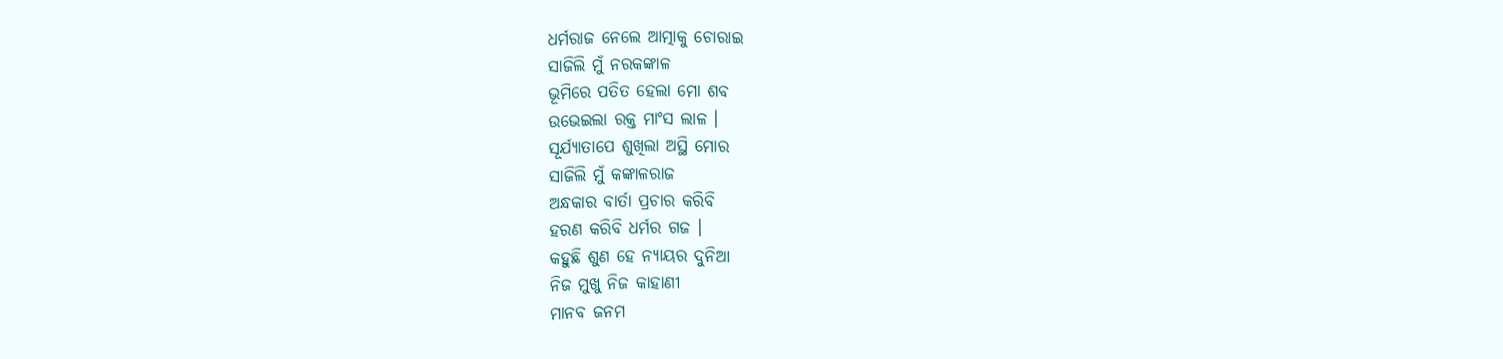ଧର୍ମରାଜ ନେଲେ ଆତ୍ମାକୁ ଚୋରାଇ
ସାଜିଲି ମୁଁ ନରକଙ୍କାଳ
ଭୂମିରେ ପତିତ ହେଲା ମୋ ଶବ
ଉଭେଇଲା ରକ୍ତ ମାଂସ ଲାଳ ।
ସୂର୍ଯ୍ୟାତାପେ ଶୁଖିଲା ଅସ୍ଥି ମୋର
ସାଜିଲି ମୁଁ କଙ୍କାଳରାଜ
ଅନ୍ଧକାର ବାର୍ତା ପ୍ରଚାର କରିବି
ହରଣ କରିବି ଧର୍ମର ଗଜ ।
କହୁଛି ଶୁଣ ହେ ନ୍ୟାୟର ଦୁନିଆ
ନିଜ ମୁଖୁ ନିଜ କାହାଣୀ
ମାନବ ଜନମ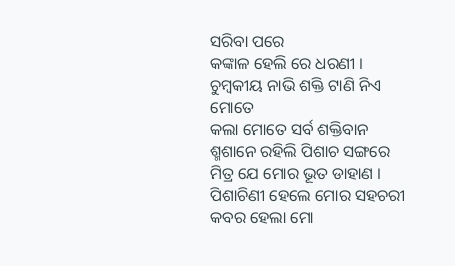ସରିବା ପରେ
କଙ୍କାଳ ହେଲି ରେ ଧରଣୀ ।
ଚୁମ୍ବକୀୟ ନାଭି ଶକ୍ତି ଟାଣି ନିଏ ମୋତେ
କଲା ମୋତେ ସର୍ବ ଶକ୍ତିବାନ
ଶ୍ମଶାନେ ରହିଲି ପିଶାଚ ସଙ୍ଗରେ
ମିତ୍ର ଯେ ମୋର ଭୂତ ଡାହାଣ ।
ପିଶାଚିଣୀ ହେଲେ ମୋର ସହଚରୀ
କବର ହେଲା ମୋ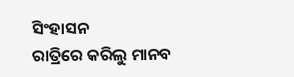ସିଂହାସନ
ରାତ୍ରିରେ କରିଲୁ ମାନବ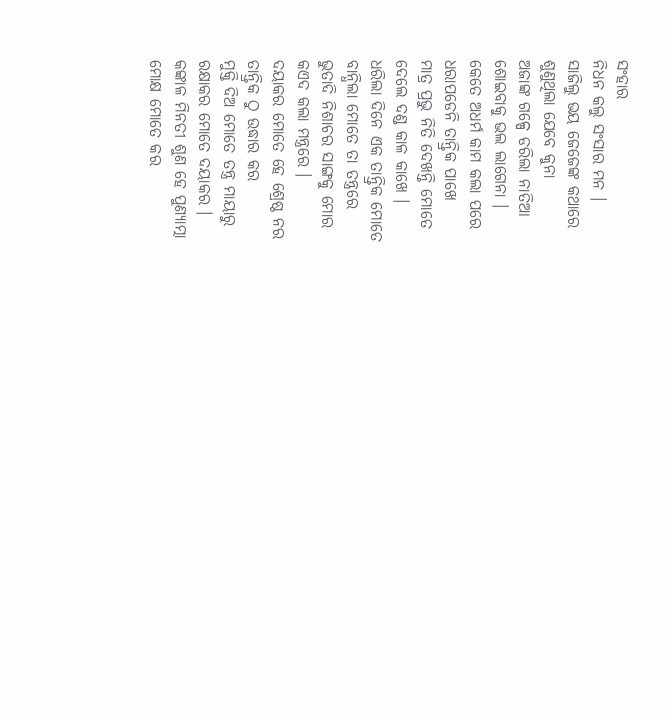ସଂହାର
ନିଧନ କଲୁ ସଂସାର ମନ ।
ସାଜିଲୁ ଭୟ ଜେଜେଙ୍କ କଥାରେ
ଶୁଣୁଥିଲା ଯେବେ କୁନା
ଅଜାଙ୍କ ଗଳ୍ପେ ଡରିଲା ନାତିଆ
ଶୋଇବାକୁ ଭଲ ଲାଗେନା ।
କେତେ ଅଧର୍ମ କାମ କଲା ପରେ
ଧରାପଡେନି ତାନ୍ତ୍ରିକ ପାଖେ
ମାତ୍ର ପ୍ରଭୁ ନିତି ଦେଖନ୍ତି ମୋତେ
ଦେଲେ ଦଣ୍ଡ କାଳ କାଖେ ।
ଧରିଲା ଦିନେ ଏକ ତାନ୍ତ୍ରିକ ମୋତେ
ବାନ୍ଧିଲା ମୋତେ ତା ତନ୍ତ୍ରରେ
ଭୁତାଦି ନିଶାଚର ସାଙ୍ଗକୁ ମୋର
କଏଦ କଲା ମନ୍ତ୍ରରେ ।
ଦୟାକର ମୋତେ ହେ ଶ୍ରେଷ୍ଠ ନର
ତାନ୍ତ୍ରିକ ଠୁ ଉଦ୍ଧାର କର
ମୁକ୍ତି ଦିଅ ମୋତେ ତନ୍ତ୍ର ମାୟାରୁ
ରକ୍ଷାକର ମୋତେ ଦୟାକର ।
କଙ୍କାଳ ମିନତୀ ଶୁଣ ହେ ପୁଣ୍ୟାତ୍ମା
ମୋକ୍ଷ ମୋତେ କର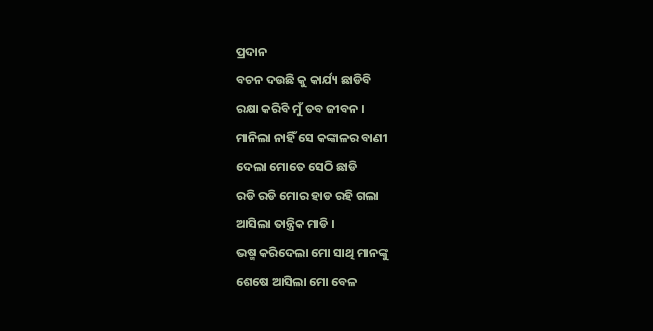ପ୍ରଦାନ
ବଚନ ଦଉଛି କୁ କାର୍ଯ୍ୟ ଛାଡିବି
ରକ୍ଷା କରିବି ମୁଁ ତବ ଜୀବନ ।
ମାନିଲା ନାହିଁ ସେ କଙ୍କାଳର ବାଣୀ
ଦେଲା ମୋତେ ସେଠି ଛାଡି
ରଡି ରଡି ମୋର ହାଡ ରହି ଗଲା
ଆସିଲା ତାନ୍ତ୍ରିକ ମାଡି ।
ଭଷ୍ମ କରିଦେଲା ମୋ ସାଥି ମାନଙ୍କୁ
ଶେଷେ ଆସିଲା ମୋ ବେଳ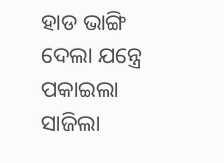ହାଡ ଭାଙ୍ଗି ଦେଲା ଯନ୍ତ୍ରେ ପକାଇଲା
ସାଜିଲା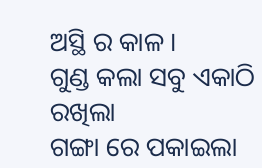ଅସ୍ଥି ର କାଳ ।
ଗୁଣ୍ଡ କଲା ସବୁ ଏକାଠି ରଖିଲା
ଗଙ୍ଗା ରେ ପକାଇଲା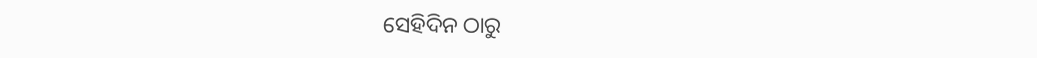ସେହିଦିନ ଠାରୁ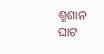ଶ୍ମଶାନ ଘାଟ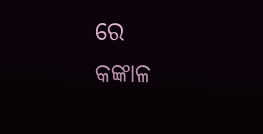ରେ
କଙ୍କାଳ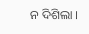ନ ଦିଶିଲା ।